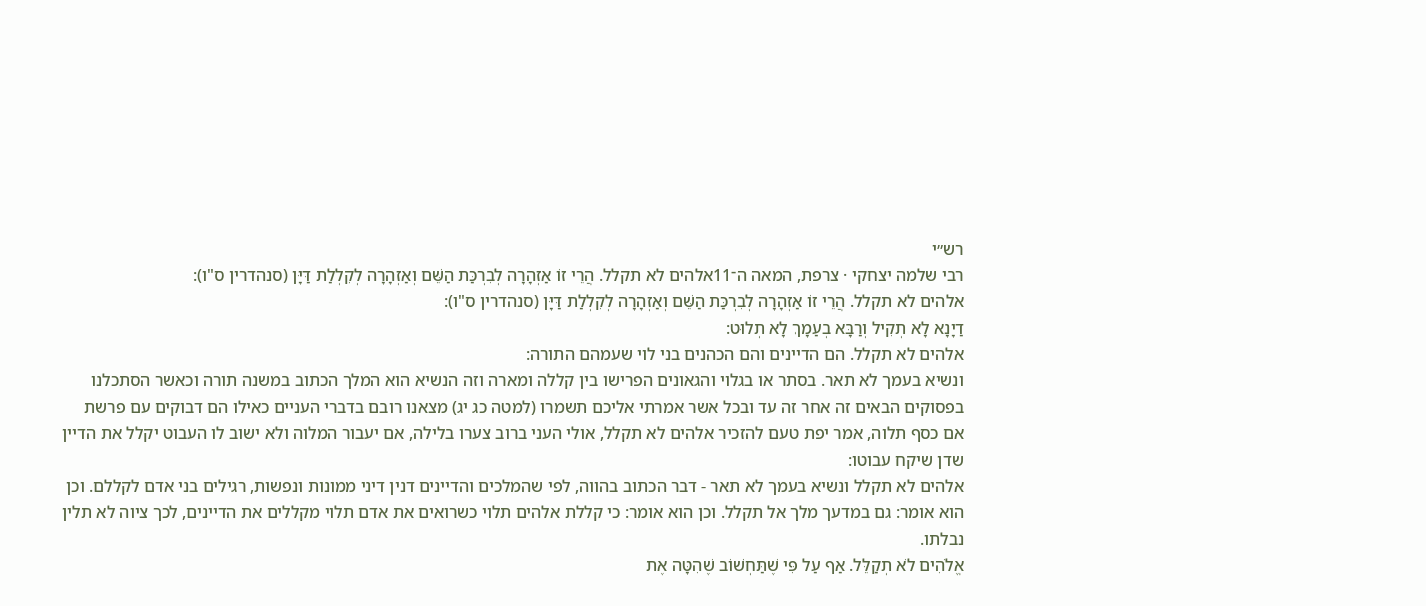רש״י
רבי שלמה יצחקי · צרפת, המאה ה־11אלהים לא תקלל. הֲרֵי זוֹ אַזְהָרָה לְבִרְכַּת הַשֵּׁם וְאַזְהָרָה לְקִלְלַת דַּיָּן (סנהדרין ס"ו):
אלהים לא תקלל. הֲרֵי זוֹ אַזְהָרָה לְבִרְכַּת הַשֵּׁם וְאַזְהָרָה לְקִלְלַת דַּיָּן (סנהדרין ס"ו):
דַיָנָא לָא תְקִיל וְרַבָּא בְעַמָךְ לָא תְלוּט:
אלהים לא תקלל. הם הדיינים והם הכהנים בני לוי שעמהם התורה:
ונשיא בעמך לא תאר. בסתר או בגלוי והגאונים הפרישו בין קללה ומארה וזה הנשיא הוא המלך הכתוב במשנה תורה וכאשר הסתכלנו בפסוקים הבאים זה אחר זה עד ובכל אשר אמרתי אליכם תשמרו (למטה כג יג) מצאנו רובם בדברי העניים כאילו הם דבוקים עם פרשת אם כסף תלוה, אמר יפת טעם להזכיר אלהים לא תקלל, אולי העני ברוב צערו בלילה, אם יעבור המלוה ולא ישוב לו העבוט יקלל את הדיין שדן שיקח עבוטו:
אלהים לא תקלל ונשיא בעמך לא תאר - דבר הכתוב בהווה, לפי שהמלכים והדיינים דנין דיני ממונות ונפשות, רגילים בני אדם לקללם. וכן הוא אומר: גם במדעך מלך אל תקלל. וכן הוא אומר: כי קללת אלהים תלוי כשרואים את אדם תלוי מקללים את הדיינים, לכך ציוה לא תלין נבלתו.
אֱלֹהִים לֹא תְקַלֵּל. אַף עַל פִּי שֶׁתַּחְשׁוֹב שֶׁהִטָּה אֶת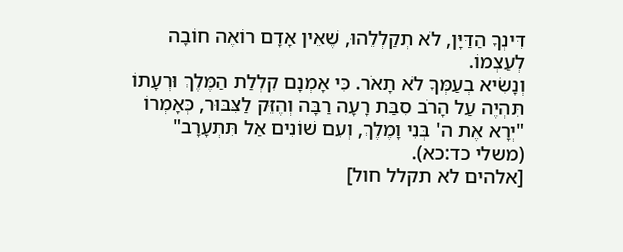דִּינְךָ הַדַּיָּן, לֹא תְקַלְלֵהוּ, שֶׁאֵין אָדָם רוֹאֶה חוֹבָה לְעַצְמוֹ.
וְנָשִׂיא בְעַמְּךָ לֹא תָאֹר. כִּי אָמְנָם קִלְלַת הַמֶּלֶךְ וּרְעָתוֹ תִּהְיֶה עַל הָרֹב סִבַּת רָעָה רַבָּה וְהֶזֵּק לַצִּבּוּר, כְּאָמְרוֹ "יְרָא אֶת ה' בְּנִי וָמֶלֶךְ, וְעִם שׁוֹנִים אַל תִּתְעָרָב" (משלי כד:כא).
[אלהים לא תקלל חול]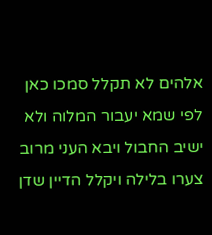אלהים לא תקלל סמכו כאן לפי שמא יעבור המלוה ולא ישיב החבול ויבא העני מרוב צערו בלילה ויקלל הדיין שדן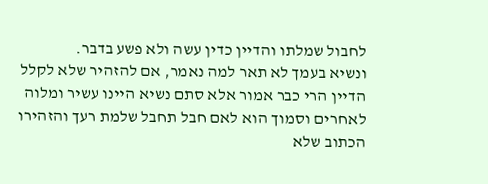לחבול שמלתו והדיין כדין עשה ולא פשע בדבר.
ונשיא בעמך לא תאר למה נאמר, אם להזהיר שלא לקלל הדיין הרי כבר אמור אלא סתם נשיא היינו עשיר ומלוה לאחרים וסמוך הוא לאם חבל תחבל שלמת רעך והזהירו הכתוב שלא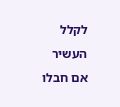לקלל העשיר אם חבלו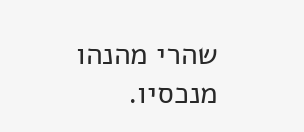שהרי מהנהו מנכסיו.